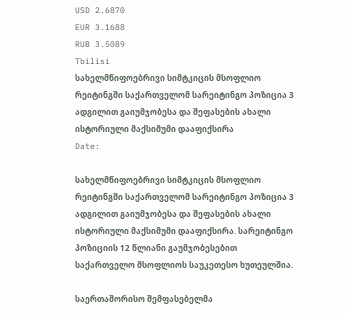USD 2.6870
EUR 3.1688
RUB 3.5089
Tbilisi
სახელმწიფოებრივი სიმტკიცის მსოფლიო რეიტინგში საქართველომ სარეიტინგო პოზიცია 3 ადგილით გაიუმჯობესა და შეფასების ახალი ისტორიული მაქსიმუმი დააფიქსირა
Date:

სახელმწიფოებრივი სიმტკიცის მსოფლიო რეიტინგში საქართველომ სარეიტინგო პოზიცია 3 ადგილით გაიუმჯობესა და შეფასების ახალი ისტორიული მაქსიმუმი დააფიქსირა. სარეიტინგო პოზიციის 12 წლიანი გაუმჯობესებით საქართველო მსოფლიოს საუკეთესო ხუთეულშია.

საერთაშორისო შემფასებელმა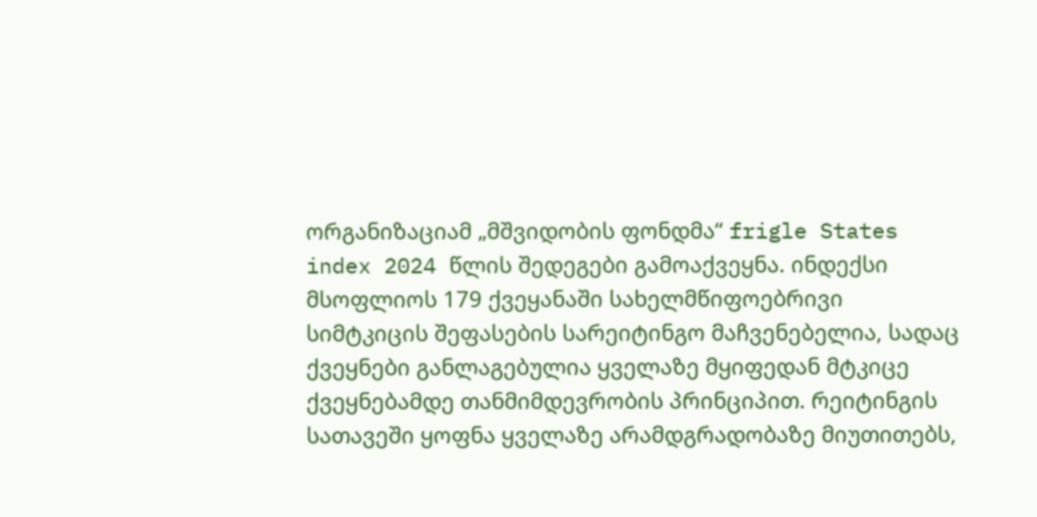ორგანიზაციამ „მშვიდობის ფონდმა“ frigle States index 2024 წლის შედეგები გამოაქვეყნა. ინდექსი მსოფლიოს 179 ქვეყანაში სახელმწიფოებრივი სიმტკიცის შეფასების სარეიტინგო მაჩვენებელია, სადაც ქვეყნები განლაგებულია ყველაზე მყიფედან მტკიცე ქვეყნებამდე თანმიმდევრობის პრინციპით. რეიტინგის სათავეში ყოფნა ყველაზე არამდგრადობაზე მიუთითებს,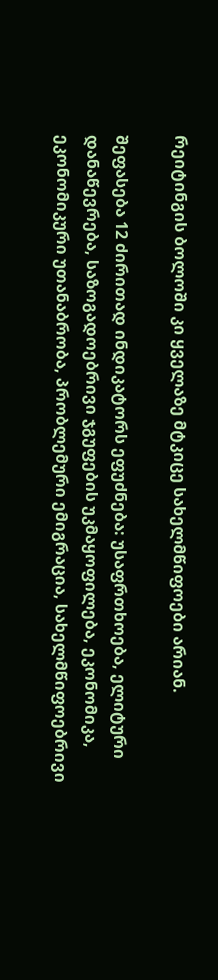რეიტინგის ბოლოში კი ყველაზე მტკიცე სახელმწიფოები არიან.

შეფასება 12 ძირითად ინდიკატორს ეფუძნება: უსაფრთხოება, ელიტური დანაწევრება, საზოგადოებრივი ჯგუფების უკმაყოფილება, ეკონომიკა, ეკონომიკური უთანაბრობა, პრობლემური ემიგრაცია, სახელმწიფოებრივი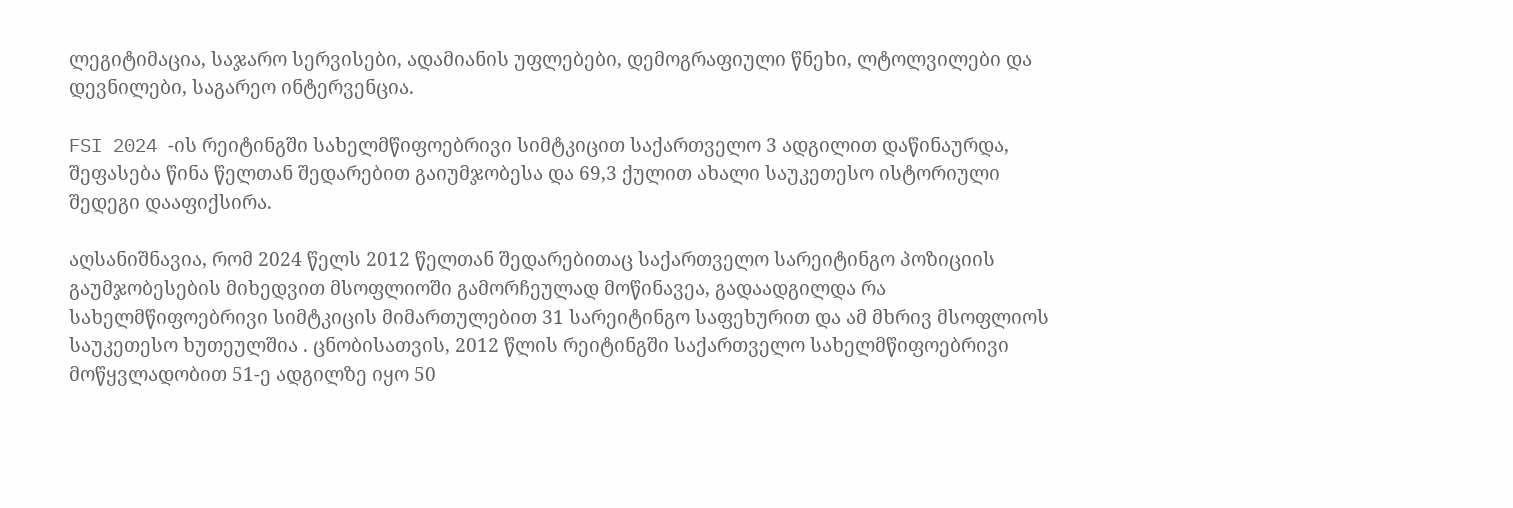ლეგიტიმაცია, საჯარო სერვისები, ადამიანის უფლებები, დემოგრაფიული წნეხი, ლტოლვილები და დევნილები, საგარეო ინტერვენცია.

FSI 2024 -ის რეიტინგში სახელმწიფოებრივი სიმტკიცით საქართველო 3 ადგილით დაწინაურდა, შეფასება წინა წელთან შედარებით გაიუმჯობესა და 69,3 ქულით ახალი საუკეთესო ისტორიული შედეგი დააფიქსირა.

აღსანიშნავია, რომ 2024 წელს 2012 წელთან შედარებითაც საქართველო სარეიტინგო პოზიციის გაუმჯობესების მიხედვით მსოფლიოში გამორჩეულად მოწინავეა, გადაადგილდა რა სახელმწიფოებრივი სიმტკიცის მიმართულებით 31 სარეიტინგო საფეხურით და ამ მხრივ მსოფლიოს საუკეთესო ხუთეულშია . ცნობისათვის, 2012 წლის რეიტინგში საქართველო სახელმწიფოებრივი მოწყვლადობით 51-ე ადგილზე იყო 50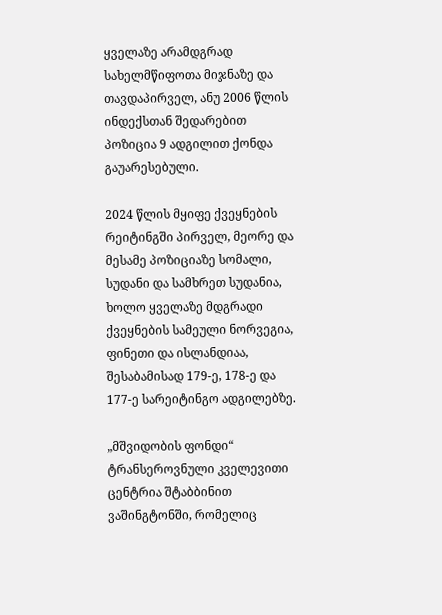ყველაზე არამდგრად სახელმწიფოთა მიჯნაზე და თავდაპირველ, ანუ 2006 წლის ინდექსთან შედარებით პოზიცია 9 ადგილით ქონდა გაუარესებული.

2024 წლის მყიფე ქვეყნების რეიტინგში პირველ, მეორე და მესამე პოზიციაზე სომალი, სუდანი და სამხრეთ სუდანია, ხოლო ყველაზე მდგრადი ქვეყნების სამეული ნორვეგია, ფინეთი და ისლანდიაა, შესაბამისად 179-ე, 178-ე და 177-ე სარეიტინგო ადგილებზე.

„მშვიდობის ფონდი“ ტრანსეროვნული კველევითი ცენტრია შტაბბინით ვაშინგტონში, რომელიც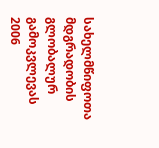სახელმწიფოთა მდგრადობის გლობალურ გამოკვლევას 2006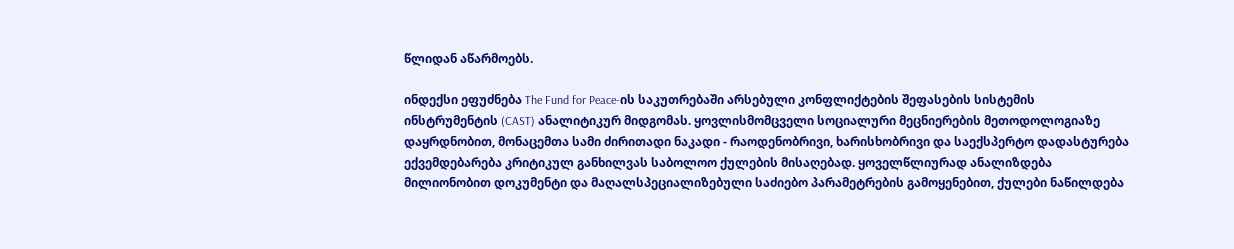წლიდან აწარმოებს.

ინდექსი ეფუძნება The Fund for Peace-ის საკუთრებაში არსებული კონფლიქტების შეფასების სისტემის ინსტრუმენტის (CAST) ანალიტიკურ მიდგომას. ყოვლისმომცველი სოციალური მეცნიერების მეთოდოლოგიაზე დაყრდნობით, მონაცემთა სამი ძირითადი ნაკადი - რაოდენობრივი, ხარისხობრივი და საექსპერტო დადასტურება ექვემდებარება კრიტიკულ განხილვას საბოლოო ქულების მისაღებად. ყოველწლიურად ანალიზდება მილიონობით დოკუმენტი და მაღალსპეციალიზებული საძიებო პარამეტრების გამოყენებით, ქულები ნაწილდება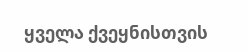ყველა ქვეყნისთვის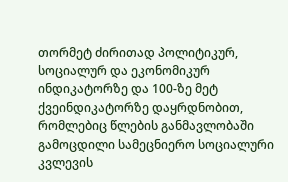თორმეტ ძირითად პოლიტიკურ, სოციალურ და ეკონომიკურ ინდიკატორზე და 100-ზე მეტ ქვეინდიკატორზე დაყრდნობით, რომლებიც წლების განმავლობაში გამოცდილი სამეცნიერო სოციალური კვლევის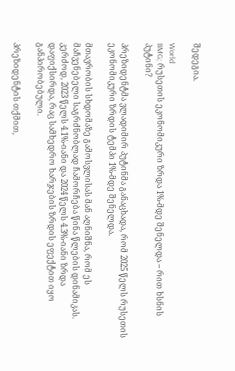შედეგია.

World
BMG; რუსეთის ეკონომიკური ზრდა 1%-მდე შენელდა – რით ხსნის პუტინი?

პრეზიდენტმა ვლადიმირ პუტინმა განაცხადა, რომ 2025 წელს რუსეთის ეკონომიკური ზრდის ტემპი 1%-მდე შენელდა.

მთავრობის სხდომაზე გამოსვლისას მან აღნიშნა, რომ ეს მაჩვენებელი საგრძნობლად ჩამორჩება წინა წლების დინამიკას. კერძოდ, 2023 წელს 4.1%-იანი და 2024 წელს 4.3%-იანი ზრდა დაფიქსირდა, რაც სამხედრო ხარჯების ზრდის ეფექტით იყო განპირობებული.

პრეზიდენტის თქმით,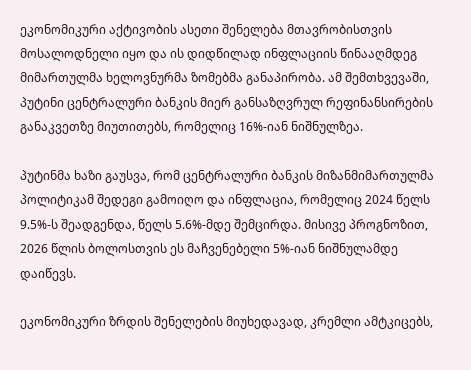ეკონომიკური აქტივობის ასეთი შენელება მთავრობისთვის მოსალოდნელი იყო და ის დიდწილად ინფლაციის წინააღმდეგ მიმართულმა ხელოვნურმა ზომებმა განაპირობა. ამ შემთხვევაში, პუტინი ცენტრალური ბანკის მიერ განსაზღვრულ რეფინანსირების განაკვეთზე მიუთითებს, რომელიც 16%-იან ნიშნულზეა.

პუტინმა ხაზი გაუსვა, რომ ცენტრალური ბანკის მიზანმიმართულმა პოლიტიკამ შედეგი გამოიღო და ინფლაცია, რომელიც 2024 წელს 9.5%-ს შეადგენდა, წელს 5.6%-მდე შემცირდა. მისივე პროგნოზით, 2026 წლის ბოლოსთვის ეს მაჩვენებელი 5%-იან ნიშნულამდე დაიწევს.

ეკონომიკური ზრდის შენელების მიუხედავად, კრემლი ამტკიცებს,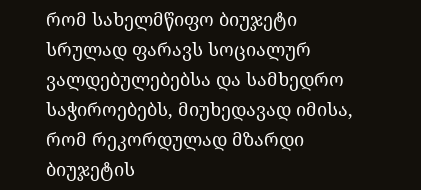რომ სახელმწიფო ბიუჯეტი სრულად ფარავს სოციალურ ვალდებულებებსა და სამხედრო საჭიროებებს, მიუხედავად იმისა, რომ რეკორდულად მზარდი ბიუჯეტის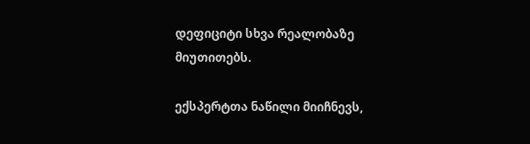დეფიციტი სხვა რეალობაზე მიუთითებს.

ექსპერტთა ნაწილი მიიჩნევს,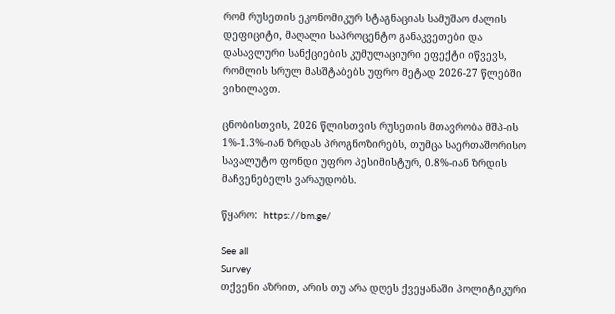რომ რუსეთის ეკონომიკურ სტაგნაციას სამუშაო ძალის დეფიციტი, მაღალი საპროცენტო განაკვეთები და დასავლური სანქციების კუმულაციური ეფექტი იწვევს, რომლის სრულ მასშტაბებს უფრო მეტად 2026-27 წლებში ვიხილავთ.

ცნობისთვის, 2026 წლისთვის რუსეთის მთავრობა მშპ-ის 1%-1.3%-იან ზრდას პროგნოზირებს, თუმცა საერთაშორისო სავალუტო ფონდი უფრო პესიმისტურ, 0.8%-იან ზრდის მაჩვენებელს ვარაუდობს.

წყარო:  https://bm.ge/

See all
Survey
თქვენი აზრით, არის თუ არა დღეს ქვეყანაში პოლიტიკური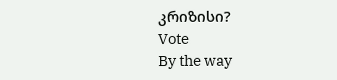კრიზისი?
Vote
By the way